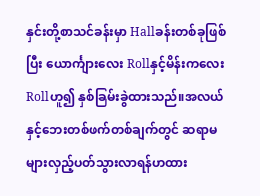နှင်းတို့စာသင်ခန်းမှာ Hallခန်းတစ်ခုဖြစ်ပြီး ယောင်္ကျားလေး Rollနှင့်မိန်းကလေးRollဟူ၍ နှစ်ခြမ်းခွဲထားသည်။အလယ်နှင့်ဘေးတစ်ဖက်တစ်ချက်တွင် ဆရာမများလှည့်ပတ်သွားလာရန်ဟထား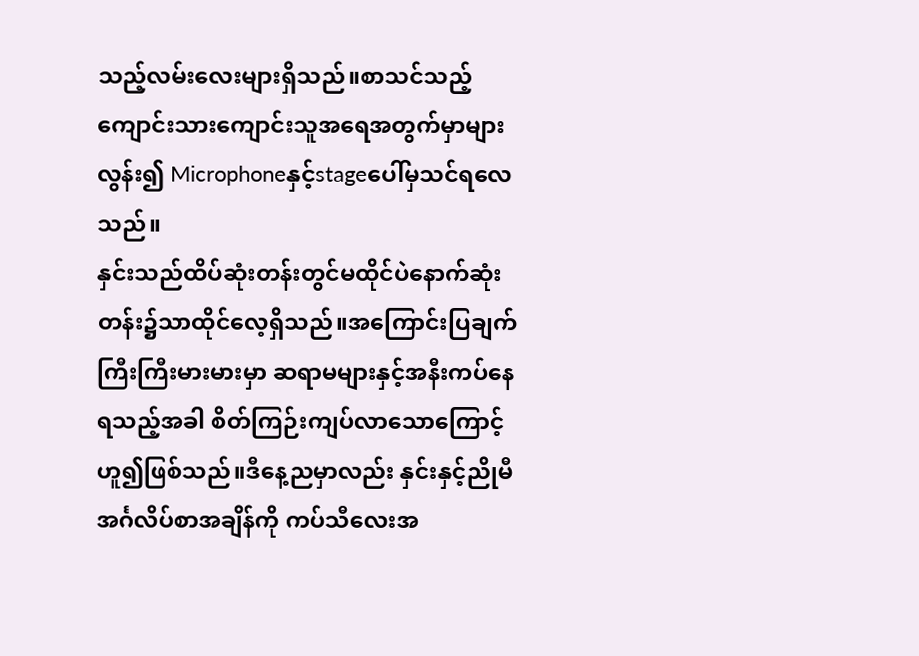သည့်လမ်းလေးများရှိသည်။စာသင်သည့်ကျောင်းသားကျောင်းသူအရေအတွက်မှာများလွန်း၍ Microphoneနှင့်stageပေါ်မှသင်ရလေသည်။
နှင်းသည်ထိပ်ဆုံးတန်းတွင်မထိုင်ပဲနောက်ဆုံးတန်း၌သာထိုင်လေ့ရှိသည်။အကြောင်းပြချက်ကြီးကြီးမားမားမှာ ဆရာမများနှင့်အနီးကပ်နေရသည့်အခါ စိတ်ကြဉ်းကျပ်လာသောကြောင့်ဟူ၍ဖြစ်သည်။ဒီနေ့ညမှာလည်း နှင်းနှင့်ညိုမီ အင်္ဂလိပ်စာအချိန်ကို ကပ်သီလေးအ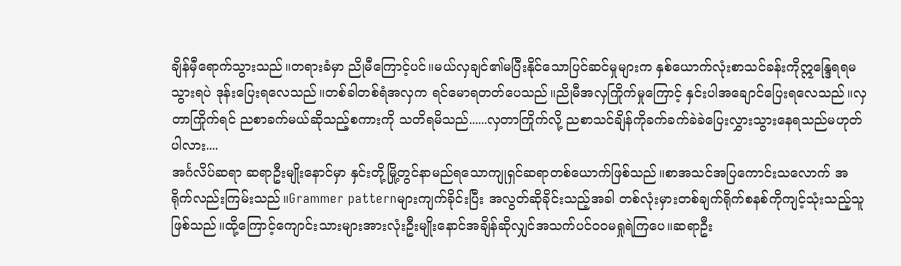ချိန်မှီရောက်သွားသည်။တရားခံမှာ ညိုမီကြောင့်ပင်။မယ်လှချင်၏မပြီးနိုင်သောပြင်ဆင်မှုများက နှစ်ယောက်လုံးစာသင်ခန်းကိုဣန္ဒြေရရမသွားရပဲ ဒုန်းပြေးရလေသည်။တစ်ခါတစ်ရံအလှက ရင်မောရတတ်ပေသည်။ညိုမီအလှကြိုက်မှုကြောင့် နှင်းပါအချောင်ပြေးရလေသည်။လှတာကြိုက်ရင် ညစာခက်မယ်ဆိုသည့်စကားကို သတိရမိသည်......လှတာကြိုက်လို့ ညစာသင်ချိန်ကိုခက်ခက်ခဲခဲပြေးလွှားသွားနေရသည်မဟုတ်ပါလား....
အင်္ဂလိပ်ဆရာ ဆရာဦးမျိုးနောင်မှာ နှင်းတို့မြို့တွင်နာမည်ရသောကျုရှင်ဆရာတစ်ယောက်ဖြစ်သည်။စာအသင်အပြကောင်းသလောက် အရိုက်လည်းကြမ်းသည်။Grammer patternများကျက်ခိုင်းပြီး အလွတ်ဆိုခိုင်းသည့်အခါ တစ်လုံးမှားတစ်ချက်ရိုက်စနစ်ကိုကျင့်သုံးသည့်သူဖြစ်သည်။ထို့ကြောင့်ကျောင်းသားများအားလုံးဦးမျိုးနောင်အချိန်ဆိုလျှင်အသက်ပင်၀၀မရှုရဲကြပေ။ဆရာဦး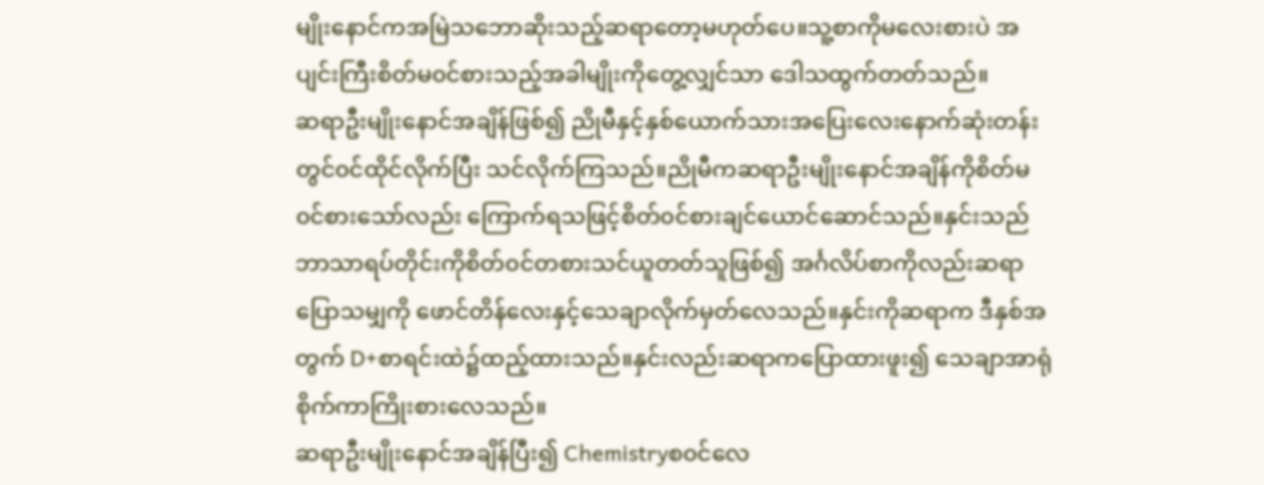မျိုးနောင်ကအမြဲသဘောဆိုးသည့်ဆရာတော့မဟုတ်ပေ။သူ့စာကိုမလေးစားပဲ အပျင်းကြီးစိတ်မ၀င်စားသည့်အခါမျိုးကိုတွေ့လျှင်သာ ဒေါသထွက်တတ်သည်။
ဆရာဦးမျိုးနောင်အချိန်ဖြစ်၍ ညိုမီနှင့်နှစ်ယောက်သားအပြေးလေးနောက်ဆုံးတန်းတွင်၀င်ထိုင်လိုက်ပြီး သင်လိုက်ကြသည်။ညိုမီကဆရာဦးမျိုးနောင်အချိန်ကိုစိတ်မ၀င်စားသော်လည်း ကြောက်ရသဖြင့်စိတ်၀င်စားချင်ယောင်ဆောင်သည်။နှင်းသည်ဘာသာရပ်တိုင်းကိုစိတ်၀င်တစားသင်ယူတတ်သူဖြစ်၍ အင်္ဂလိပ်စာကိုလည်းဆရာပြောသမျှကို ဖောင်တိန်လေးနှင့်သေချာလိုက်မှတ်လေသည်။နှင်းကိုဆရာက ဒီနှစ်အတွက် D+စာရင်းထဲ၌ထည့်ထားသည်။နှင်းလည်းဆရာကပြောထားဖူး၍ သေချာအာရုံစိုက်ကာကြိုးစားလေသည်။
ဆရာဦးမျိုးနောင်အချိန်ပြီး၍ Chemistryစ၀င်လေ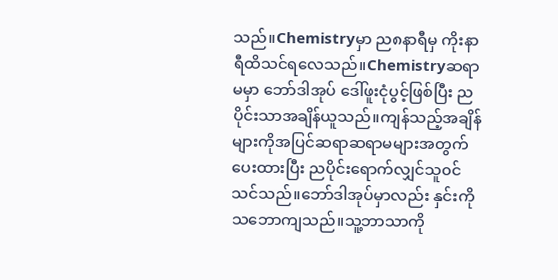သည်။Chemistryမှာ ည၈နာရီမှ ကိုးနာရီထိသင်ရလေသည်။Chemistryဆရာမမှာ ဘော်ဒါအုပ် ဒေါ်ဖူးငုံပွင့်ဖြစ်ပြီး ညပိုင်းသာအချိန်ယူသည်။ကျန်သည့်အချိန်များကိုအပြင်ဆရာဆရာမများအတွက်ပေးထားပြီး ညပိုင်းရောက်လျှင်သူ၀င်သင်သည်။ဘော်ဒါအုပ်မှာလည်း နှင်းကိုသဘောကျသည်။သူ့ဘာသာကို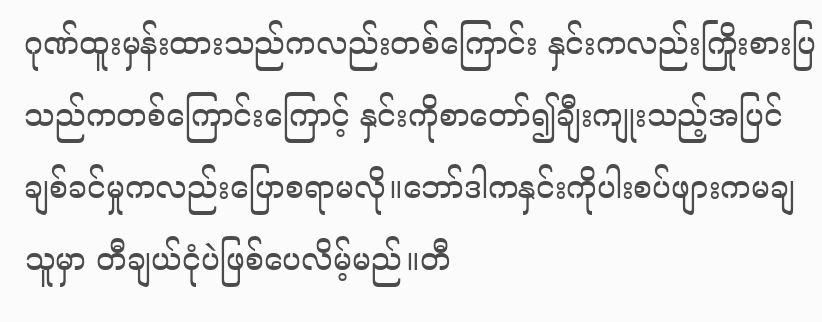ဂုဏ်ထူးမှန်းထားသည်ကလည်းတစ်ကြောင်း နှင်းကလည်းကြိုးစားပြသည်ကတစ်ကြောင်းကြောင့် နှင်းကိုစာတော်၍ချီးကျုးသည့်အပြင်ချစ်ခင်မှုကလည်းပြောစရာမလို။ဘော်ဒါကနှင်းကိုပါးစပ်ဖျားကမချသူမှာ တီချယ်ငုံပဲဖြစ်ပေလိမ့်မည်။တီ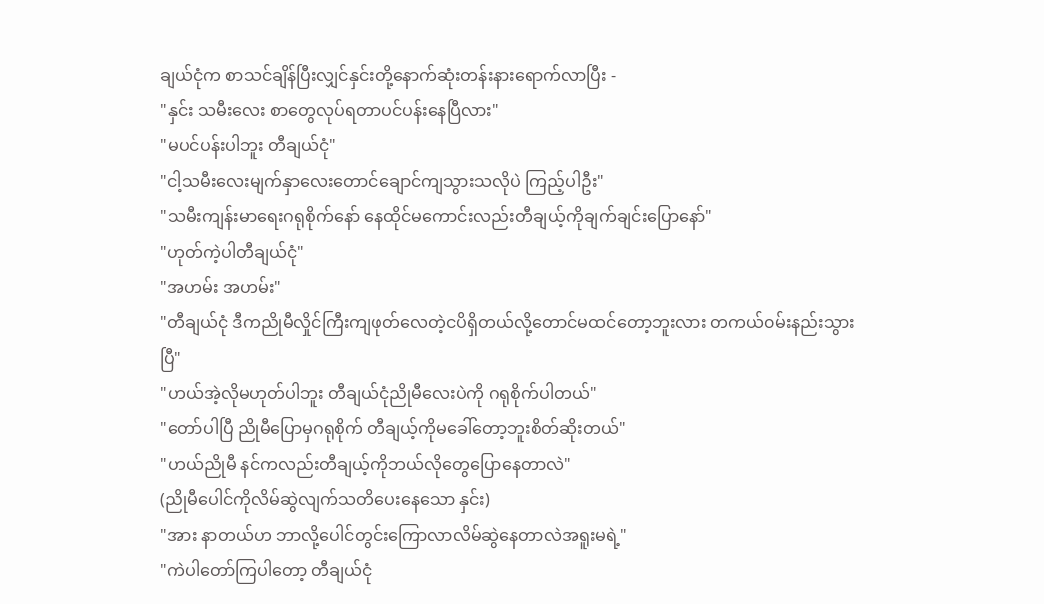ချယ်ငုံက စာသင်ချိန်ပြီးလျှင်နှင်းတို့နောက်ဆုံးတန်းနားရောက်လာပြီး -
"နှင်း သမီးလေး စာတွေလုပ်ရတာပင်ပန်းနေပြီလား"
"မပင်ပန်းပါဘူး တီချယ်ငုံ"
"ငါ့သမီးလေးမျက်နှာလေးတောင်ချောင်ကျသွားသလိုပဲ ကြည့်ပါဦး"
"သမီးကျန်းမာရေးဂရုစိုက်နော် နေထိုင်မကောင်းလည်းတီချယ့်ကိုချက်ချင်းပြောနော်"
"ဟုတ်ကဲ့ပါတီချယ်ငုံ"
"အဟမ်း အဟမ်း"
"တီချယ်ငုံ ဒီကညိုမီလှိုင်ကြီးကျဖုတ်လေတဲ့ငပိရှိတယ်လို့တောင်မထင်တော့ဘူးလား တကယ်၀မ်းနည်းသွားပြီ"
"ဟယ်အဲ့လိုမဟုတ်ပါဘူး တီချယ်ငုံညိုမီလေးပဲကို ဂရုစိုက်ပါတယ်"
"တော်ပါပြီ ညိုမီပြောမှဂရုစိုက် တီချယ့်ကိုမခေါ်တော့ဘူးစိတ်ဆိုးတယ်"
"ဟယ်ညိုမီ နင်ကလည်းတီချယ့်ကိုဘယ်လိုတွေပြောနေတာလဲ"
(ညိုမီပေါင်ကိုလိမ်ဆွဲလျက်သတိပေးနေသော နှင်း)
"အား နာတယ်ဟ ဘာလို့ပေါင်တွင်းကြောလာလိမ်ဆွဲနေတာလဲအရူးမရဲ့"
"ကဲပါတော်ကြပါတော့ တီချယ်ငုံ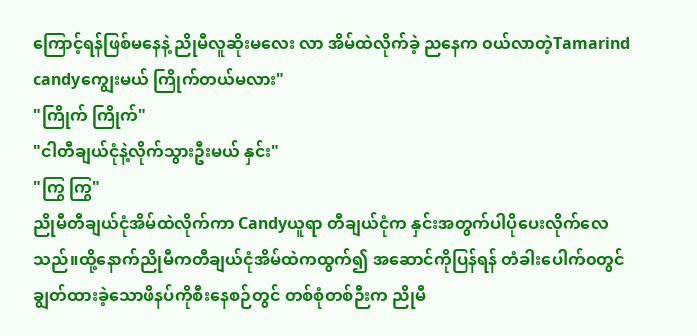ကြောင့်ရန်ဖြစ်မနေနဲ့ ညိုမီလူဆိုးမလေး လာ အိမ်ထဲလိုက်ခဲ့ ညနေက ၀ယ်လာတဲ့Tamarind candyကျွေးမယ် ကြိုက်တယ်မလား"
"ကြိုက် ကြိုက်"
"ငါတီချယ်ငုံနဲ့လိုက်သွားဦးမယ် နှင်း"
"ကြွ ကြွ"
ညိုမီတီချယ်ငုံအိမ်ထဲလိုက်ကာ Candyယူရာ တီချယ်ငုံက နှင်းအတွက်ပါပိုပေးလိုက်လေသည်။ထို့နောက်ညိုမီကတီချယ်ငုံအိမ်ထဲကထွက်၍ အဆောင်ကိုပြန်ရန် တံခါးပေါက်၀တွင်ချွတ်ထားခဲ့သောဖိနပ်ကိုစီးနေစဉ်တွင် တစ်စုံတစ်ဉီးက ညိုမီ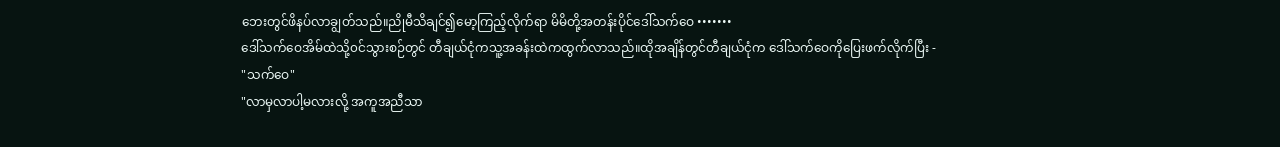ဘေးတွင်ဖိနပ်လာချွတ်သည်။ညိုမီသိချင်၍မော့ကြည့်လိုက်ရာ မိမိတို့အတန်းပိုင်ဒေါ်သက်ဝေ •••••••
ဒေါ်သက်ဝေအိမ်ထဲသို့၀င်သွားစဉ်တွင် တီချယ်ငုံကသူ့အခန်းထဲကထွက်လာသည်။ထိုအချိန်တွင်တီချယ်ငုံက ဒေါ်သက်ဝေကိုပြေးဖက်လိုက်ပြီး -
"သက်ဝေ"
"လာမှလာပါ့မလားလို့ အကူအညီသာ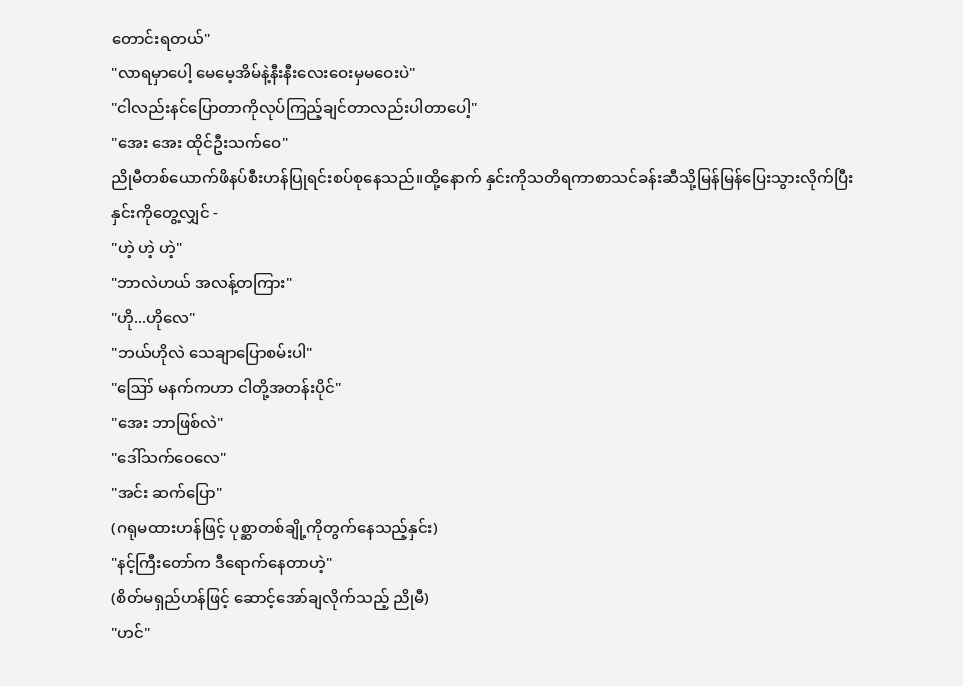တောင်းရတယ်"
"လာရမှာပေါ့ မေမေ့အိမ်နဲ့နီးနီးလေးဝေးမှမဝေးပဲ"
"ငါလည်းနင်ပြောတာကိုလုပ်ကြည့်ချင်တာလည်းပါတာပေါ့"
"အေး အေး ထိုင်ဦးသက်ဝေ"
ညိုမီတစ်ယောက်ဖိနပ်စီးဟန်ပြုရင်းစပ်စုနေသည်။ထို့နောက် နှင်းကိုသတိရကာစာသင်ခန်းဆီသို့မြန်မြန်ပြေးသွားလိုက်ပြီး
နှင်းကိုတွေ့လျှင် -
"ဟဲ့ ဟဲ့ ဟဲ့"
"ဘာလဲဟယ် အလန့်တကြား"
"ဟို...ဟိုလေ"
"ဘယ်ဟိုလဲ သေချာပြောစမ်းပါ"
"ဪ မနက်ကဟာ ငါတို့အတန်းပိုင်"
"အေး ဘာဖြစ်လဲ"
"ဒေါ်သက်ဝေလေ"
"အင်း ဆက်ပြော"
(ဂရုမထားဟန်ဖြင့် ပုစ္ဆာတစ်ချို့ကိုတွက်နေသည့်နှင်း)
"နင့်ကြီးတော်က ဒီရောက်နေတာဟဲ့"
(စိတ်မရှည်ဟန်ဖြင့် ဆောင့်အော်ချလိုက်သည့် ညိုမီ)
"ဟင်"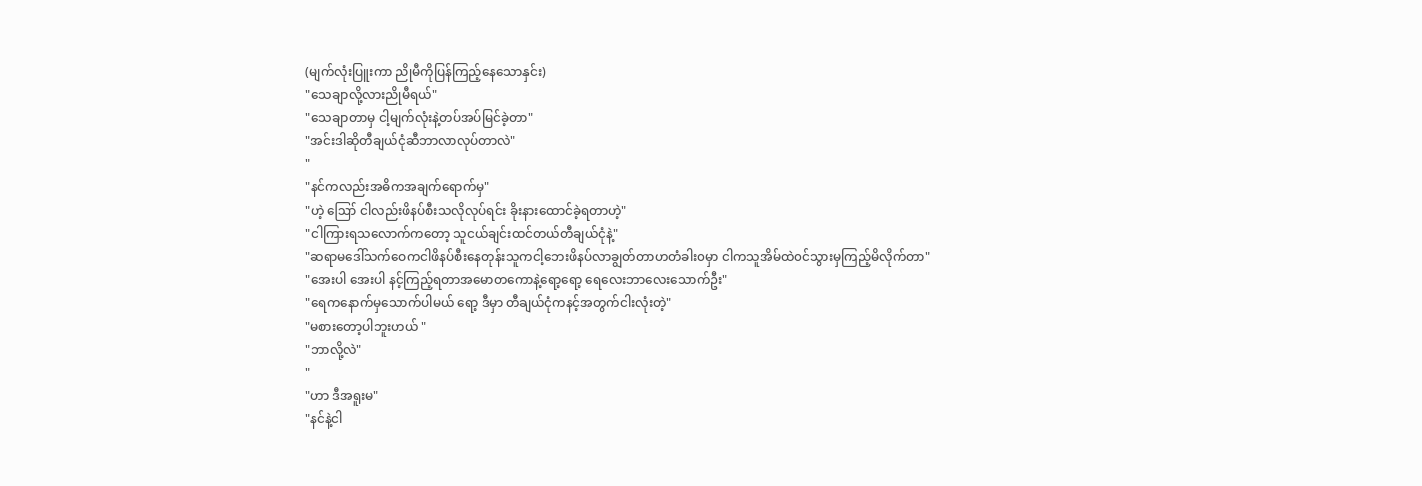(မျက်လုံးပြူးကာ ညိုမီကိုပြန်ကြည့်နေသောနှင်း)
"သေချာလို့လားညိုမီရယ်"
"သေချာတာမှ ငါ့မျက်လုံးနဲ့တပ်အပ်မြင်ခဲ့တာ"
"အင်းဒါဆိုတီချယ်ငုံဆီဘာလာလုပ်တာလဲ"
"
"နင်ကလည်းအဓိကအချက်ရောက်မှ"
"ဟဲ့ ဪ ငါလည်းဖိနပ်စီးသလိုလုပ်ရင်း ခိုးနားထောင်ခဲ့ရတာဟဲ့"
"ငါကြားရသလောက်ကတော့ သူငယ်ချင်းထင်တယ်တီချယ်ငုံနဲ့"
"ဆရာမဒေါ်သက်ဝေကငါဖိနပ်စီးနေတုန်းသူကငါ့ဘေးဖိနပ်လာချွတ်တာဟတံခါး၀မှာ ငါကသူအိမ်ထဲ၀င်သွားမှကြည့်မိလိုက်တာ"
"အေးပါ အေးပါ နင့်ကြည့်ရတာအမောတကောနဲ့ရော့ရော့ ရေလေးဘာလေးသောက်ဦး"
"ရေကနောက်မှသောက်ပါမယ် ရော့ ဒီမှာ တီချယ်ငုံကနင့်အတွက်ငါးလုံးတဲ့"
"မစားတော့ပါဘူးဟယ် "
"ဘာလို့လဲ"
"
"ဟာ ဒီအရူးမ"
"နင်နဲ့ငါ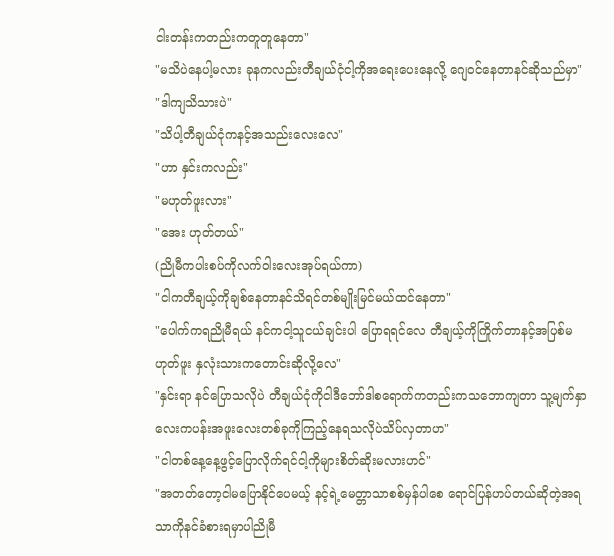ငါးတန်းကတည်းကတူတူနေတာ"
"မသိပဲနေပါ့မလား ခုနကလည်းတီချယ်ငုံငါ့ကိုအရေးပေးနေလို့ ဂျေ၀င်နေတာနင်ဆိုသည်မှာ"
"ဒါကျသိသားပဲ"
"သိပါ့တီချယ်ငုံကနင့်အသည်းလေးလေ"
"ဟာ နှင်းကလည်း"
"မဟုတ်ဖူးလား"
"အေး ဟုတ်တယ်"
(ညိုမီကပါးစပ်ကိုလက်ဝါးလေးအုပ်ရယ်ကာ)
"ငါကတီချယ့်ကိုချစ်နေတာနင်သိရင်တစ်မျိုးမြင်မယ်ထင်နေတာ"
"ပေါက်ကရညိုမီရယ် နင်ကငါ့သူငယ်ချင်းပါ ပြောရရင်လေ တီချယ့်ကိုကြိုက်တာနင့်အပြစ်မဟုတ်ဖူး နှလုံးသားကတောင်းဆိုလို့လေ"
"နှင်းရာ နင်ပြောသလိုပဲ တီချယ်ငုံကိုငါဒီဘော်ဒါစရောက်ကတည်းကသဘောကျတာ သူ့မျက်နှာလေးကပန်းအဖူးလေးတစ်ခုကိုကြည့်နေရသလိုပဲသိပ်လှတာဟ"
"ငါတစ်နေ့နေ့ဖွင့်ပြောလိုက်ရင်ငါ့ကိုများစိတ်ဆိုးမလားဟင်"
"အတတ်တော့ငါမပြောနိုင်ပေမယ့် နင့်ရဲ့မေတ္တာသာစစ်မှန်ပါစေ ရောင်ပြန်ဟပ်တယ်ဆိုတဲ့အရသာကိုနင်ခံစားရမှာပါညိုမီ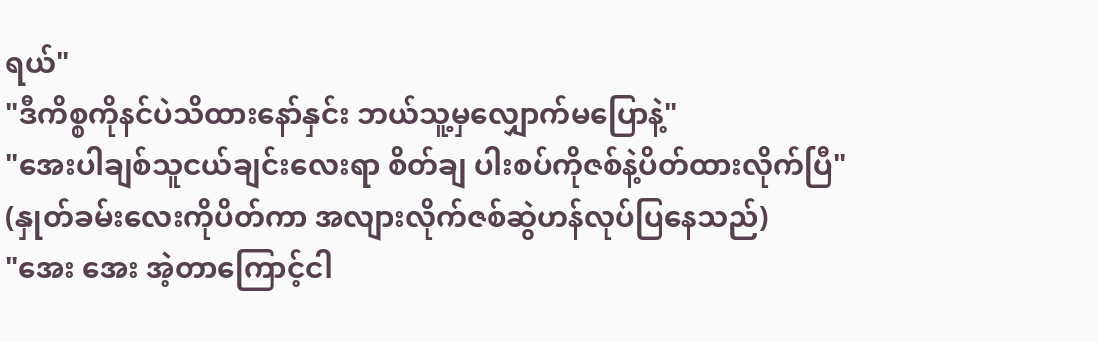ရယ်"
"ဒီကိစ္စကိုနင်ပဲသိထားနော်နှင်း ဘယ်သူ့မှလျှောက်မပြောနဲ့"
"အေးပါချစ်သူငယ်ချင်းလေးရာ စိတ်ချ ပါးစပ်ကိုဇစ်နဲ့ပိတ်ထားလိုက်ပြီ"
(နှုတ်ခမ်းလေးကိုပိတ်ကာ အလျားလိုက်ဇစ်ဆွဲဟန်လုပ်ပြနေသည်)
"အေး အေး အဲ့တာကြောင့်ငါ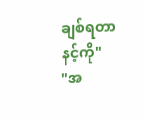ချစ်ရတာနင့်ကို"
"အ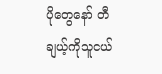ပိုတွေနော် တီချယ့်ကိုသူငယ်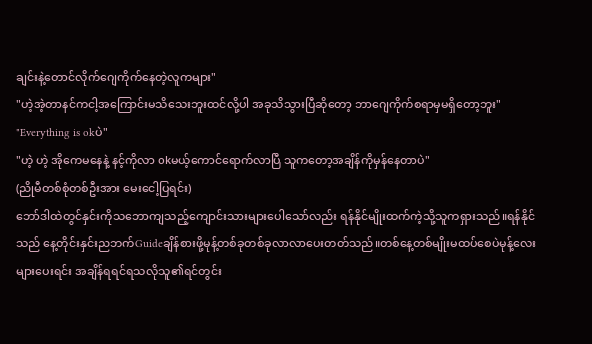ချင်းနဲ့တောင်လိုက်ဂျေကိုက်နေတဲ့လူကများ"
"ဟဲ့အဲ့တာနင်ကငါ့အကြောင်းမသိသေးဘူးထင်လို့ပါ အခုသိသွားပြီဆိုတော့ ဘာဂျေကိုက်စရာမှမရှိတော့ဘူး"
"Everything is okပဲ"
"ဟဲ့ ဟဲ့ အိုကေမနေနဲ့ နင့်ကိုလာ okမယ့်ကောင်ရောက်လာပြီ သူကတော့အချိန်ကိုမှန်နေတာပဲ"
(ညိုမီတစ်စုံတစ်ဦးအား မေးငေါ့ပြရင်း)
ဘော်ဒါထဲတွင်နှင်းကိုသဘောကျသည့်ကျောင်းသားများပေါသော်လည်း ရန်နိုင်မျိုးထက်ကဲ့သို့သူကရှားသည်။ရန်နိုင်သည် နေ့တိုင်းနှင်းညဘက်Guideချိန်စားဖို့မုန့်တစ်ခုတစ်ခုလာလာပေးတတ်သည်။တစ်နေ့တစ်မျိုးမထပ်စေပဲမုန့်လေးများပေးရင်း အချိန်ရရင်ရသလိုသူ၏ရင်တွင်း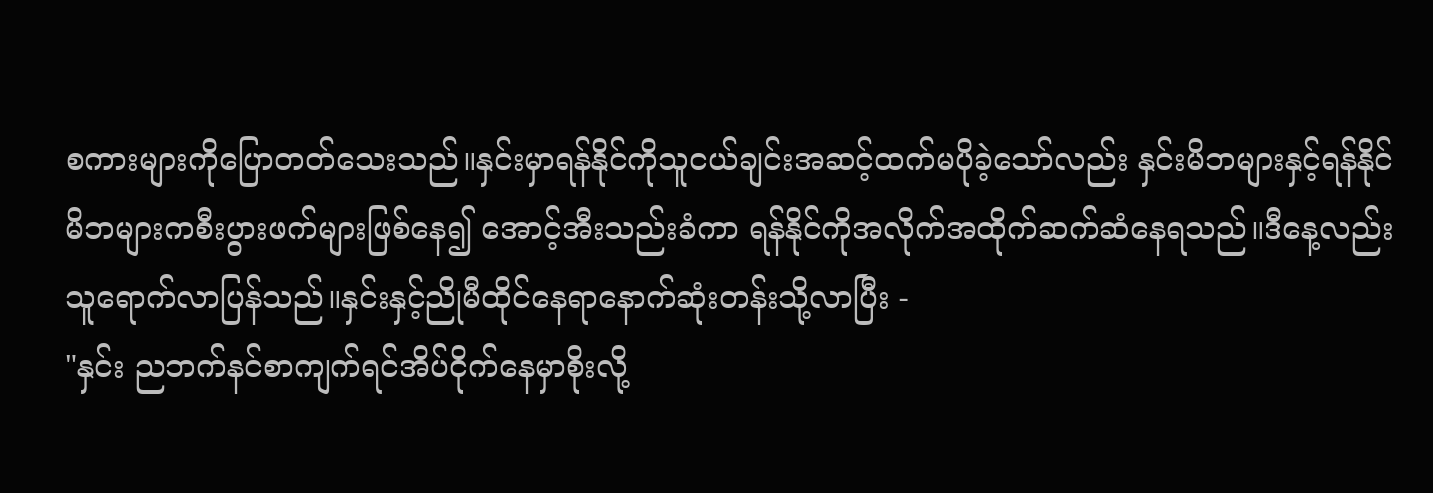စကားများကိုပြောတတ်သေးသည်။နှင်းမှာရန်နိုင်ကိုသူငယ်ချင်းအဆင့်ထက်မပိုခဲ့သော်လည်း နှင်းမိဘများနှင့်ရန်နိုင်မိဘများကစီးပွားဖက်များဖြစ်နေ၍ အောင့်အီးသည်းခံကာ ရန်နိုင်ကိုအလိုက်အထိုက်ဆက်ဆံနေရသည်။ဒီနေ့လည်းသူရောက်လာပြန်သည်။နှင်းနှင့်ညိုမီထိုင်နေရာနောက်ဆုံးတန်းသို့လာပြီး -
"နှင်း ညဘက်နင်စာကျက်ရင်အိပ်ငိုက်နေမှာစိုးလို့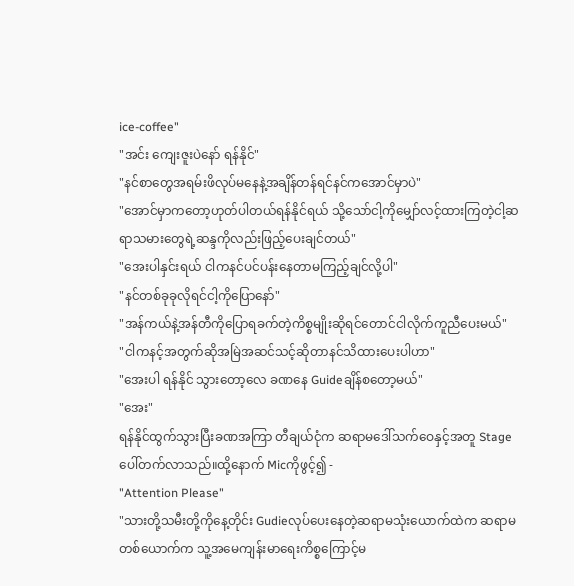ice-coffee"
"အင်း ကျေးဇူးပဲနော် ရန်နိုင်"
"နင်စာတွေအရမ်းဖိလုပ်မနေနဲ့အချိန်တန်ရင်နင်ကအောင်မှာပဲ"
"အောင်မှာကတော့ဟုတ်ပါတယ်ရန်နိုင်ရယ် သို့သော်ငါ့ကိုမျှော်လင့်ထားကြတဲ့ငါ့ဆရာသမားတွေရဲ့ဆန္ဒကိုလည်းဖြည့်ပေးချင်တယ်"
"အေးပါနှင်းရယ် ငါကနင်ပင်ပန်းနေတာမကြည့်ချင်လို့ပါ"
"နင်တစ်ခုခုလိုရင်ငါ့ကိုပြောနော်"
"အန်ကယ်နဲ့အန်တီကိုပြောရခက်တဲ့ကိစ္စမျိုးဆိုရင်တောင်ငါလိုက်ကူညီပေးမယ်"
"ငါကနင့်အတွက်ဆိုအမြဲအဆင်သင့်ဆိုတာနင်သိထားပေးပါဟာ"
"အေးပါ ရန်နိုင် သွားတော့လေ ခဏနေ Guideချိန်စတော့မယ်"
"အေး"
ရန်နိုင်ထွက်သွားပြီးခဏအကြာ တီချယ်ငုံက ဆရာမဒေါ်သက်ဝေနှင့်အတူ Stageပေါ်တက်လာသည်။ထို့နောက် Micကိုဖွင့်၍ -
"Attention Please"
"သားတို့သမီးတို့ကိုနေ့တိုင်း Gudieလုပ်ပေးနေတဲ့ဆရာမသုံးယောက်ထဲက ဆရာမတစ်ယောက်က သူ့အမေကျန်းမာရေးကိစ္စကြောင့်မ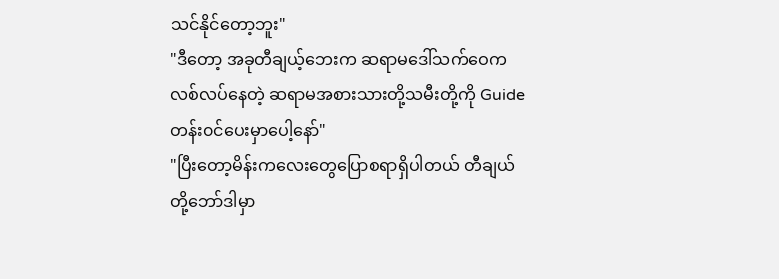သင်နိုင်တော့ဘူး"
"ဒီတော့ အခုတီချယ့်ဘေးက ဆရာမဒေါ်သက်ဝေကလစ်လပ်နေတဲ့ ဆရာမအစားသားတို့သမီးတို့ကို Guideတန်း၀င်ပေးမှာပေါ့နော်"
"ပြီးတော့မိန်းကလေးတွေပြောစရာရှိပါတယ် တီချယ်တို့ဘော်ဒါမှာ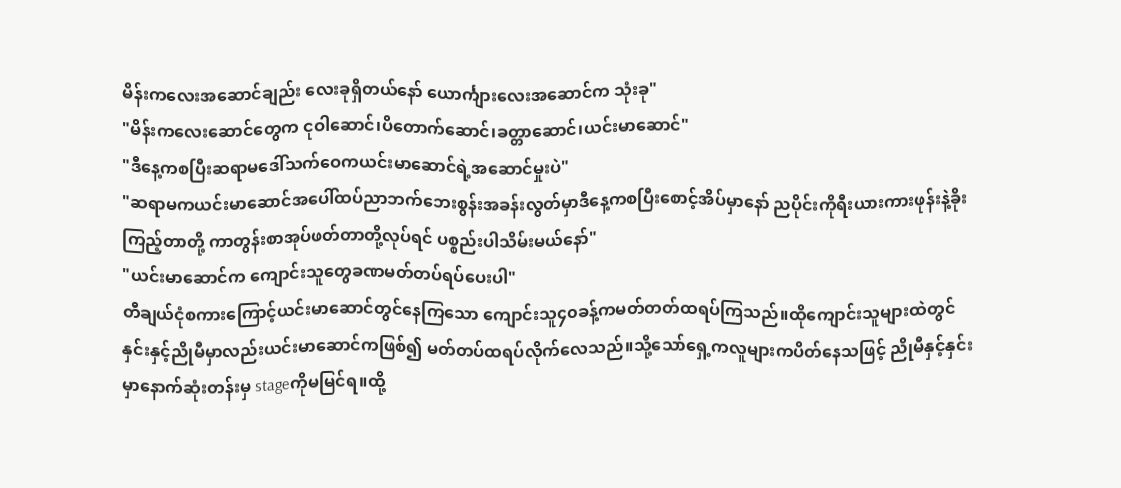မိန်းကလေးအဆောင်ချည်း လေးခုရှိတယ်နော် ယောင်္ကျားလေးအဆောင်က သုံးခု"
"မိန်းကလေးဆောင်တွေက ငုဝါဆောင်၊ပိတောက်ဆောင်၊ခတ္တာဆောင်၊ယင်းမာဆောင်"
"ဒီနေ့ကစပြီးဆရာမဒေါ်သက်ဝေကယင်းမာဆောင်ရဲ့အဆောင်မှုးပဲ"
"ဆရာမကယင်းမာဆောင်အပေါ်ထပ်ညာဘက်ဘေးစွန်းအခန်းလွတ်မှာဒီနေ့ကစပြီးစောင့်အိပ်မှာနော် ညပိုင်းကိုရီးယားကားဖုန်းနဲ့ခိုးကြည့်တာတို့ ကာတွန်းစာအုပ်ဖတ်တာတို့လုပ်ရင် ပစ္စည်းပါသိမ်းမယ်နော်"
"ယင်းမာဆောင်က ကျောင်းသူတွေခဏမတ်တပ်ရပ်ပေးပါ"
တီချယ်ငုံစကားကြောင့်ယင်းမာဆောင်တွင်နေကြသော ကျောင်းသူ၄၀ခန့်ကမတ်တတ်ထရပ်ကြသည်။ထိုကျောင်းသူများထဲတွင် နှင်းနှင့်ညိုမီမှာလည်းယင်းမာဆောင်ကဖြစ်၍ မတ်တပ်ထရပ်လိုက်လေသည်။သို့သော်ရှေ့ကလူများကပိတ်နေသဖြင့် ညိုမီနှင့်နှင်းမှာနောက်ဆုံးတန်းမှ stageကိုမမြင်ရ။ထို့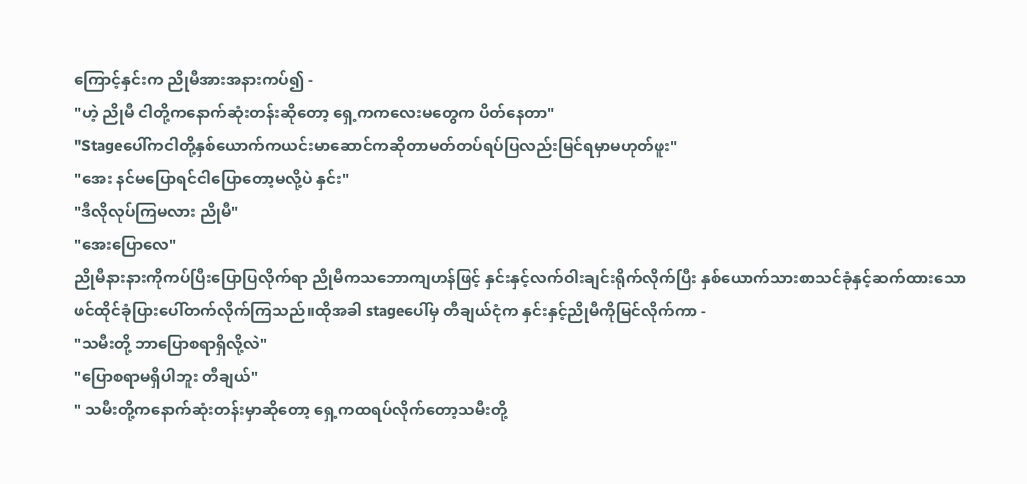ကြောင့်နှင်းက ညိုမီအားအနားကပ်၍ -
"ဟဲ့ ညိုမီ ငါတို့ကနောက်ဆုံးတန်းဆိုတော့ ရှေ့ကကလေးမတွေက ပိတ်နေတာ"
"Stageပေါ်ကငါတို့နှစ်ယောက်ကယင်းမာဆောင်ကဆိုတာမတ်တပ်ရပ်ပြလည်းမြင်ရမှာမဟုတ်ဖူး"
"အေး နင်မပြောရင်ငါပြောတော့မလို့ပဲ နှင်း"
"ဒီလိုလုပ်ကြမလား ညိုမီ"
"အေးပြောလေ"
ညိုမီနားနားကိုကပ်ပြီးပြောပြလိုက်ရာ ညိုမီကသဘောကျဟန်ဖြင့် နှင်းနှင့်လက်ဝါးချင်းရိုက်လိုက်ပြီး နှစ်ယောက်သားစာသင်ခုံနှင့်ဆက်ထားသော ဖင်ထိုင်ခုံပြားပေါ်တက်လိုက်ကြသည်။ထိုအခါ stageပေါ်မှ တီချယ်ငုံက နှင်းနှင့်ညိုမီကိုမြင်လိုက်ကာ -
"သမီးတို့ ဘာပြောစရာရှိလို့လဲ"
"ပြောစရာမရှိပါဘူး တီချယ်"
" သမီးတို့ကနောက်ဆုံးတန်းမှာဆိုတော့ ရှေ့ကထရပ်လိုက်တော့သမီးတို့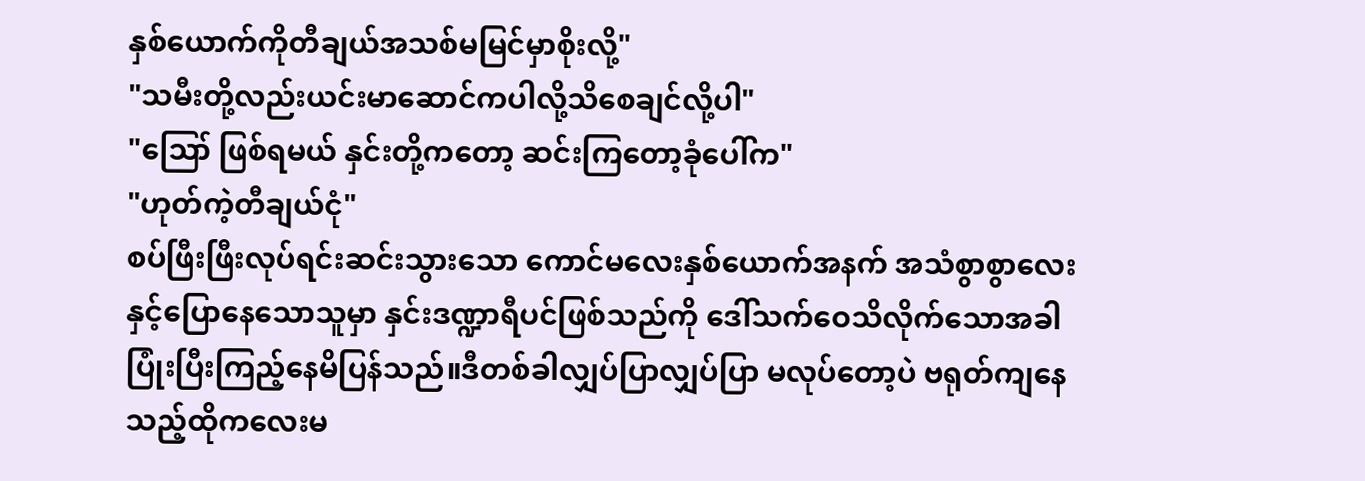နှစ်ယောက်ကိုတီချယ်အသစ်မမြင်မှာစိုးလို့"
"သမီးတို့လည်းယင်းမာဆောင်ကပါလို့သိစေချင်လို့ပါ"
"ဪ ဖြစ်ရမယ် နှင်းတို့ကတော့ ဆင်းကြတော့ခုံပေါ်က"
"ဟုတ်ကဲ့တီချယ်ငုံ"
စပ်ဖြီးဖြီးလုပ်ရင်းဆင်းသွားသော ကောင်မလေးနှစ်ယောက်အနက် အသံစွာစွာလေးနှင့်ပြောနေသောသူမှာ နှင်းဒဏ္ဍာရီပင်ဖြစ်သည်ကို ဒေါ်သက်ဝေသိလိုက်သောအခါ ပြုံးပြီးကြည့်နေမိပြန်သည်။ဒီတစ်ခါလျှပ်ပြာလျှပ်ပြာ မလုပ်တော့ပဲ ဗရုတ်ကျနေသည့်ထိုကလေးမ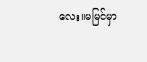လေး။မမြင်မှာ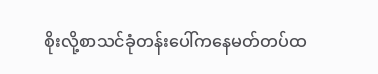စိုးလို့စာသင်ခုံတန်းပေါ်ကနေမတ်တပ်ထ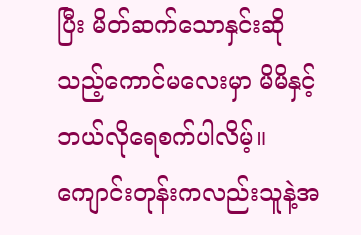ပြီး မိတ်ဆက်သောနှင်းဆိုသည့်ကောင်မလေးမှာ မိမိနှင့်ဘယ်လိုရေစက်ပါလိမ့်။ကျောင်းတုန်းကလည်းသူနဲ့အ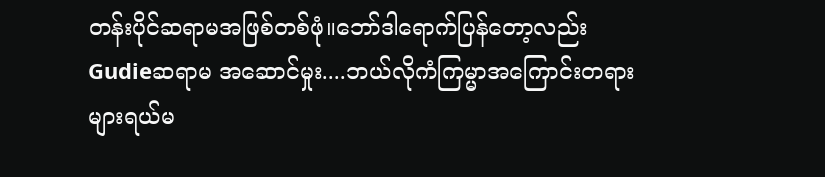တန်းပိုင်ဆရာမအဖြစ်တစ်ဖုံ။ဘော်ဒါရောက်ပြန်တော့လည်း Gudieဆရာမ အဆောင်မှုး....ဘယ်လိုကံကြမ္မာအကြောင်းတရားများရယ်မ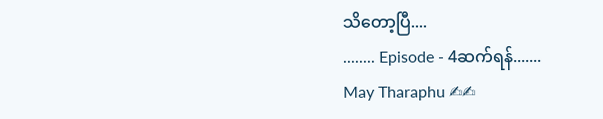သိတော့ပြီ....
........ Episode - 4ဆက်ရန်.......
May Tharaphu ✍✍